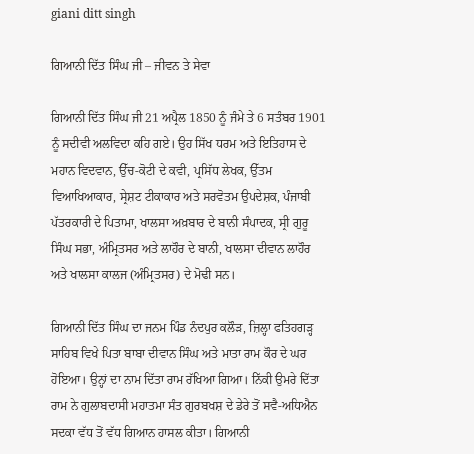giani ditt singh

ਗਿਆਨੀ ਦਿੱਤ ਸਿੰਘ ਜੀ – ਜੀਵਨ ਤੇ ਸੇਵਾ

ਗਿਆਨੀ ਦਿੱਤ ਸਿੰਘ ਜੀ 21 ਅਪ੍ਰੈਲ 1850 ਨੂੰ ਜੰਮੇ ਤੇ 6 ਸਤੰਬਰ 1901 ਨੂੰ ਸਦੀਵੀ ਅਲਵਿਦਾ ਕਹਿ ਗਏ। ਉਹ ਸਿੱਖ ਧਰਮ ਅਤੇ ਇਤਿਹਾਸ ਦੇ ਮਹਾਨ ਵਿਦਵਾਨ, ਉੱਚ-ਕੋਟੀ ਦੇ ਕਵੀ, ਪ੍ਰਸਿੱਧ ਲੇਖਕ, ਉੱਤਮ ਵਿਆਖਿਆਕਾਰ, ਸ੍ਰੇਸ਼ਟ ਟੀਕਾਕਾਰ ਅਤੇ ਸਰਵੋਤਮ ਉਪਦੇਸ਼ਕ, ਪੰਜਾਬੀ ਪੱਤਰਕਾਰੀ ਦੇ ਪਿਤਾਮਾ, ਖਾਲਸਾ ਅਖ਼ਬਾਰ ਦੇ ਬਾਨੀ ਸੰਪਾਦਕ, ਸ੍ਰੀ ਗੁਰੂ ਸਿੰਘ ਸਭਾ, ਅੰਮ੍ਰਿਤਸਰ ਅਤੇ ਲਾਹੌਰ ਦੇ ਬਾਨੀ, ਖਾਲਸਾ ਦੀਵਾਨ ਲਾਹੌਰ ਅਤੇ ਖਾਲਸਾ ਕਾਲਜ (ਅੰਮ੍ਰਿਤਸਰ) ਦੇ ਮੋਢੀ ਸਨ।

ਗਿਆਨੀ ਦਿੱਤ ਸਿੰਘ ਦਾ ਜਨਮ ਪਿੰਡ ਨੰਦਪੁਰ ਕਲੌੜ, ਜ਼ਿਲ੍ਹਾ ਫਤਿਹਗੜ੍ਹ ਸਾਹਿਬ ਵਿਖੇ ਪਿਤਾ ਬਾਬਾ ਦੀਵਾਨ ਸਿੰਘ ਅਤੇ ਮਾਤਾ ਰਾਮ ਕੌਰ ਦੇ ਘਰ ਹੋਇਆ। ਉਨ੍ਹਾਂ ਦਾ ਨਾਮ ਦਿੱਤਾ ਰਾਮ ਰੱਖਿਆ ਗਿਆ। ਨਿੱਕੀ ਉਮਰੇ ਦਿੱਤਾ ਰਾਮ ਨੇ ਗੁਲਾਬਦਾਸੀ ਮਹਾਤਮਾ ਸੰਤ ਗੁਰਬਖਸ਼ ਦੇ ਡੇਰੇ ਤੋਂ ਸਵੈ-ਅਧਿਐਨ ਸਦਕਾ ਵੱਧ ਤੋਂ ਵੱਧ ਗਿਆਨ ਹਾਸਲ ਕੀਤਾ। ਗਿਆਨੀ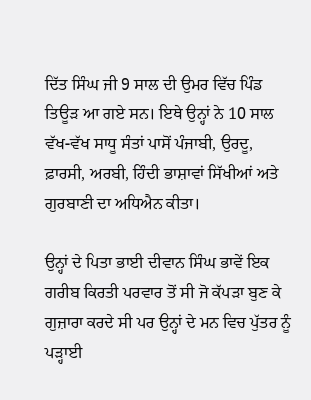ਦਿੱਤ ਸਿੰਘ ਜੀ 9 ਸਾਲ ਦੀ ਉਮਰ ਵਿੱਚ ਪਿੰਡ ਤਿਊੜ ਆ ਗਏ ਸਨ। ਇਥੇ ਉਨ੍ਹਾਂ ਨੇ 10 ਸਾਲ ਵੱਖ-ਵੱਖ ਸਾਧੂ ਸੰਤਾਂ ਪਾਸੋਂ ਪੰਜਾਬੀ, ਉਰਦੂ, ਫ਼ਾਰਸੀ, ਅਰਬੀ, ਹਿੰਦੀ ਭਾਸ਼ਾਵਾਂ ਸਿੱਖੀਆਂ ਅਤੇ ਗੁਰਬਾਣੀ ਦਾ ਅਧਿਐਨ ਕੀਤਾ।

ਉਨ੍ਹਾਂ ਦੇ ਪਿਤਾ ਭਾਈ ਦੀਵਾਨ ਸਿੰਘ ਭਾਵੇਂ ਇਕ ਗਰੀਬ ਕਿਰਤੀ ਪਰਵਾਰ ਤੋਂ ਸੀ ਜੋ ਕੱਪੜਾ ਬੁਣ ਕੇ ਗੁਜ਼ਾਰਾ ਕਰਦੇ ਸੀ ਪਰ ਉਨ੍ਹਾਂ ਦੇ ਮਨ ਵਿਚ ਪੁੱਤਰ ਨੂੰ ਪੜ੍ਹਾਈ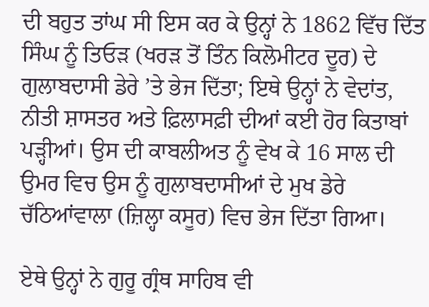ਦੀ ਬਹੁਤ ਤਾਂਘ ਸੀ ਇਸ ਕਰ ਕੇ ਉਨ੍ਹਾਂ ਨੇ 1862 ਵਿੱਚ ਦਿੱਤ ਸਿੰਘ ਨੂੰ ਤਿਓੜ (ਖਰੜ ਤੋਂ ਤਿੰਨ ਕਿਲੋਮੀਟਰ ਦੂਰ) ਦੇ ਗੁਲਾਬਦਾਸੀ ਡੇਰੇ ’ਤੇ ਭੇਜ ਦਿੱਤਾ; ਇਥੇ ਉਨ੍ਹਾਂ ਨੇ ਵੇਦਾਂਤ, ਨੀਤੀ ਸ਼ਾਸਤਰ ਅਤੇ ਫ਼ਿਲਾਸਫ਼ੀ ਦੀਆਂ ਕਈ ਹੋਰ ਕਿਤਾਬਾਂ ਪੜ੍ਹੀਆਂ। ਉਸ ਦੀ ਕਾਬਲੀਅਤ ਨੂੰ ਵੇਖ ਕੇ 16 ਸਾਲ ਦੀ ਉਮਰ ਵਿਚ ਉਸ ਨੂੰ ਗੁਲਾਬਦਾਸੀਆਂ ਦੇ ਮੁਖ ਡੇਰੇ ਚੱਠਿਆਂਵਾਲਾ (ਜ਼ਿਲ੍ਹਾ ਕਸੂਰ) ਵਿਚ ਭੇਜ ਦਿੱਤਾ ਗਿਆ।

ਏਥੇ ਉਨ੍ਹਾਂ ਨੇ ਗੁਰੂ ਗ੍ਰੰਥ ਸਾਹਿਬ ਵੀ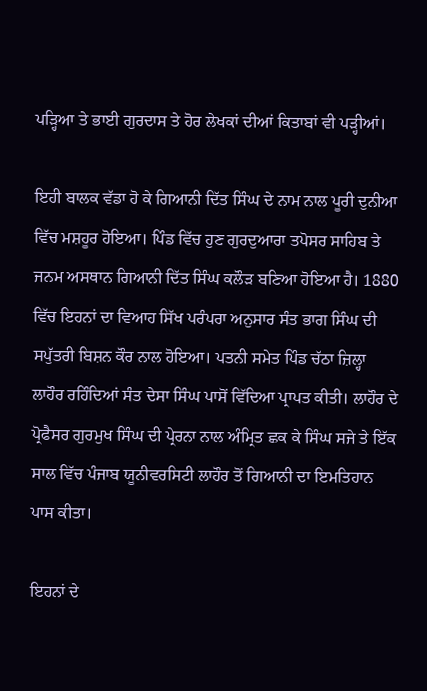ਪੜ੍ਹਿਆ ਤੇ ਭਾਈ ਗੁਰਦਾਸ ਤੇ ਹੋਰ ਲੇਖਕਾਂ ਦੀਆਂ ਕਿਤਾਬਾਂ ਵੀ ਪੜ੍ਹੀਆਂ।

ਇਹੀ ਬਾਲਕ ਵੱਡਾ ਹੋ ਕੇ ਗਿਆਨੀ ਦਿੱਤ ਸਿੰਘ ਦੇ ਨਾਮ ਨਾਲ ਪੂਰੀ ਦੁਨੀਆ ਵਿੱਚ ਮਸ਼ਹੂਰ ਹੋਇਆ। ਪਿੰਡ ਵਿੱਚ ਹੁਣ ਗੁਰਦੁਆਰਾ ਤਪੋਸਰ ਸਾਹਿਬ ਤੇ ਜਨਮ ਅਸਥਾਨ ਗਿਆਨੀ ਦਿੱਤ ਸਿੰਘ ਕਲੌੜ ਬਣਿਆ ਹੋਇਆ ਹੈ। 1880 ਵਿੱਚ ਇਹਨਾਂ ਦਾ ਵਿਆਹ ਸਿੱਖ ਪਰੰਪਰਾ ਅਨੁਸਾਰ ਸੰਤ ਭਾਗ ਸਿੰਘ ਦੀ ਸਪੁੱਤਰੀ ਬਿਸ਼ਨ ਕੌਰ ਨਾਲ ਹੋਇਆ। ਪਤਨੀ ਸਮੇਤ ਪਿੰਡ ਚੱਠਾ ਜ਼ਿਲ੍ਹਾ ਲਾਹੌਰ ਰਹਿੰਦਿਆਂ ਸੰਤ ਦੇਸਾ ਸਿੰਘ ਪਾਸੋਂ ਵਿੱਦਿਆ ਪ੍ਰਾਪਤ ਕੀਤੀ। ਲਾਹੌਰ ਦੇ ਪ੍ਰੋਫੈਸਰ ਗੁਰਮੁਖ ਸਿੰਘ ਦੀ ਪ੍ਰੇਰਨਾ ਨਾਲ ਅੰਮ੍ਰਿਤ ਛਕ ਕੇ ਸਿੰਘ ਸਜੇ ਤੇ ਇੱਕ ਸਾਲ ਵਿੱਚ ਪੰਜਾਬ ਯੂਨੀਵਰਸਿਟੀ ਲਾਹੌਰ ਤੋਂ ਗਿਆਨੀ ਦਾ ਇਮਤਿਹਾਨ ਪਾਸ ਕੀਤਾ।

ਇਹਨਾਂ ਦੇ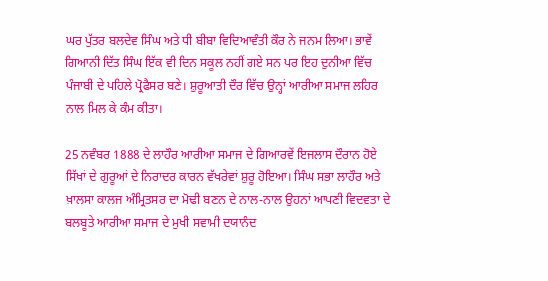ਘਰ ਪੁੱਤਰ ਬਲਦੇਵ ਸਿੰਘ ਅਤੇ ਧੀ ਬੀਬਾ ਵਿਦਿਆਵੰਤੀ ਕੌਰ ਨੇ ਜਨਮ ਲਿਆ। ਭਾਵੇਂ ਗਿਆਨੀ ਦਿੱਤ ਸਿੰਘ ਇੱਕ ਵੀ ਦਿਨ ਸਕੂਲ ਨਹੀਂ ਗਏ ਸਨ ਪਰ ਇਹ ਦੁਨੀਆ ਵਿੱਚ ਪੰਜਾਬੀ ਦੇ ਪਹਿਲੇ ਪ੍ਰੋਫੈਸਰ ਬਣੇ। ਸ਼ੁਰੂਆਤੀ ਦੌਰ ਵਿੱਚ ਉਨ੍ਹਾਂ ਆਰੀਆ ਸਮਾਜ ਲਹਿਰ ਨਾਲ ਮਿਲ ਕੇ ਕੰਮ ਕੀਤਾ।

25 ਨਵੰਬਰ 1888 ਦੇ ਲਾਹੌਰ ਆਰੀਆ ਸਮਾਜ ਦੇ ਗਿਆਰਵੇਂ ਇਜਲਾਸ ਦੌਰਾਨ ਹੋਏ ਸਿੱਖਾਂ ਦੇ ਗੁਰੂਆਂ ਦੇ ਨਿਰਾਦਰ ਕਾਰਨ ਵੱਖਰੇਵਾਂ ਸ਼ੁਰੂ ਹੋਇਆ। ਸਿੰਘ ਸਭਾ ਲਾਹੌਰ ਅਤੇ ਖ਼ਾਲਸਾ ਕਾਲਜ ਅੰਮ੍ਰਿਤਸਰ ਦਾ ਮੋਢੀ ਬਣਨ ਦੇ ਨਾਲ-ਨਾਲ ਉਹਨਾਂ ਆਪਣੀ ਵਿਦਵਤਾ ਦੇ ਬਲਬੂਤੇ ਆਰੀਆ ਸਮਾਜ ਦੇ ਮੁਖੀ ਸਵਾਮੀ ਦਯਾਨੰਦ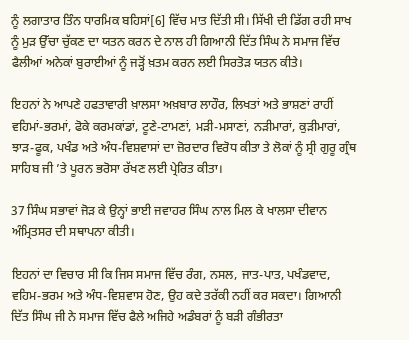ਨੂੰ ਲਗਾਤਾਰ ਤਿੰਨ ਧਾਰਮਿਕ ਬਹਿਸਾਂ[6] ਵਿੱਚ ਮਾਤ ਦਿੱਤੀ ਸੀ। ਸਿੱਖੀ ਦੀ ਡਿੱਗ ਰਹੀ ਸਾਖ ਨੂੰ ਮੁੜ ਉੱਚਾ ਚੁੱਕਣ ਦਾ ਯਤਨ ਕਰਨ ਦੇ ਨਾਲ ਹੀ ਗਿਆਨੀ ਦਿੱਤ ਸਿੰਘ ਨੇ ਸਮਾਜ ਵਿੱਚ ਫੈਲੀਆਂ ਅਨੇਕਾਂ ਬੁਰਾਈਆਂ ਨੂੰ ਜੜ੍ਹੋਂ ਖ਼ਤਮ ਕਰਨ ਲਈ ਸਿਰਤੋੜ ਯਤਨ ਕੀਤੇ।

ਇਹਨਾਂ ਨੇ ਆਪਣੇ ਹਫਤਾਵਾਰੀ ਖ਼ਾਲਸਾ ਅਖ਼ਬਾਰ ਲਾਹੌਰ, ਲਿਖਤਾਂ ਅਤੇ ਭਾਸ਼ਣਾਂ ਰਾਹੀਂ ਵਹਿਮਾਂ-ਭਰਮਾਂ, ਫੋਕੇ ਕਰਮਕਾਂਡਾਂ, ਟੂਣੇ-ਟਾਮਣਾਂ, ਮੜੀ-ਮਸਾਣਾਂ, ਨੜੀਮਾਰਾਂ, ਕੁੜੀਮਾਰਾਂ, ਝਾੜ-ਫੂਕ, ਪਖੰਡ ਅਤੇ ਅੰਧ-ਵਿਸ਼ਵਾਸਾਂ ਦਾ ਜ਼ੋਰਦਾਰ ਵਿਰੋਧ ਕੀਤਾ ਤੇ ਲੋਕਾਂ ਨੂੰ ਸ੍ਰੀ ਗੁਰੂ ਗ੍ਰੰਥ ਸਾਹਿਬ ਜੀ ’ਤੇ ਪੂਰਨ ਭਰੋਸਾ ਰੱਖਣ ਲਈ ਪ੍ਰੇਰਿਤ ਕੀਤਾ।

37 ਸਿੰਘ ਸਭਾਵਾਂ ਜੋੜ ਕੇ ਉਨ੍ਹਾਂ ਭਾਈ ਜਵਾਹਰ ਸਿੰਘ ਨਾਲ ਮਿਲ ਕੇ ਖਾਲਸਾ ਦੀਵਾਨ ਅੰਮ੍ਰਿਤਸਰ ਦੀ ਸਥਾਪਨਾ ਕੀਤੀ।

ਇਹਨਾਂ ਦਾ ਵਿਚਾਰ ਸੀ ਕਿ ਜਿਸ ਸਮਾਜ ਵਿੱਚ ਰੰਗ, ਨਸਲ, ਜਾਤ-ਪਾਤ, ਪਖੰਡਵਾਦ, ਵਹਿਮ-ਭਰਮ ਅਤੇ ਅੰਧ-ਵਿਸ਼ਵਾਸ ਹੋਣ, ਉਹ ਕਦੇ ਤਰੱਕੀ ਨਹੀਂ ਕਰ ਸਕਦਾ। ਗਿਆਨੀ ਦਿੱਤ ਸਿੰਘ ਜੀ ਨੇ ਸਮਾਜ ਵਿੱਚ ਫੈਲੇ ਅਜਿਹੇ ਅਡੰਬਰਾਂ ਨੂੰ ਬੜੀ ਗੰਭੀਰਤਾ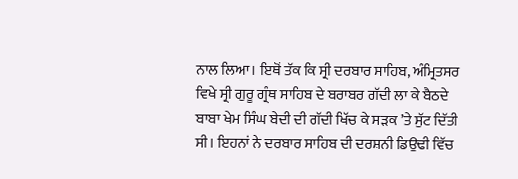ਨਾਲ ਲਿਆ। ਇਥੋਂ ਤੱਕ ਕਿ ਸ੍ਰੀ ਦਰਬਾਰ ਸਾਹਿਬ, ਅੰਮ੍ਰਿਤਸਰ ਵਿਖੇ ਸ੍ਰੀ ਗੁਰੂ ਗ੍ਰੰਥ ਸਾਹਿਬ ਦੇ ਬਰਾਬਰ ਗੱਦੀ ਲਾ ਕੇ ਬੈਠਦੇ ਬਾਬਾ ਖੇਮ ਸਿੰਘ ਬੇਦੀ ਦੀ ਗੱਦੀ ਖਿੱਚ ਕੇ ਸੜਕ ’ਤੇ ਸੁੱਟ ਦਿੱਤੀ ਸੀ। ਇਹਨਾਂ ਨੇ ਦਰਬਾਰ ਸਾਹਿਬ ਦੀ ਦਰਸ਼ਨੀ ਡਿਉਢੀ ਵਿੱਚ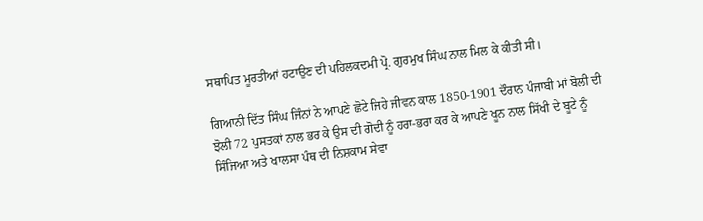ਸਥਾਪਿਤ ਮੂਰਤੀਆਂ ਹਟਾਉਣ ਦੀ ਪਹਿਲਕਦਮੀ ਪ੍ਰੋ. ਗੁਰਮੁਖ ਸਿੰਘ ਨਾਲ ਮਿਲ ਕੇ ਕੀਤੀ ਸੀ।

ਗਿਆਨੀ ਦਿੱਤ ਸਿੰਘ ਜਿੰਨਾਂ ਨੇ ਆਪਣੇ ਛੋਟੇ ਜਿਹੇ ਜੀਵਨ ਕਾਲ 1850-1901 ਦੌਰਾਨ ਪੰਜਾਬੀ ਮਾਂ ਬੋਲੀ ਦੀ ਝੋਲੀ 72 ਪੁਸਤਕਾਂ ਨਾਲ ਭਰ ਕੇ ਉਸ ਦੀ ਗੋਦੀ ਨੂੰ ਹਰਾ-ਭਰਾ ਕਰ ਕੇ ਆਪਣੇ ਖੂਨ ਨਾਲ ਸਿੱਖੀ ਦੇ ਬੂਟੇ ਨੂੰ ਸਿੰਜਿਆ ਅਤੇ ਖਾਲਸਾ ਪੰਥ ਦੀ ਨਿਸ਼ਕਾਮ ਸੇਵਾ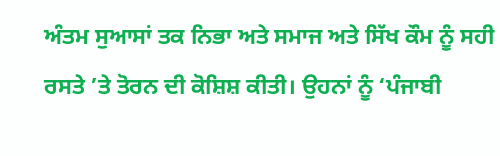ਅੰਤਮ ਸੁਆਸਾਂ ਤਕ ਨਿਭਾ ਅਤੇ ਸਮਾਜ ਅਤੇ ਸਿੱਖ ਕੌਮ ਨੂੰ ਸਹੀ ਰਸਤੇ ’ਤੇ ਤੋਰਨ ਦੀ ਕੋਸ਼ਿਸ਼ ਕੀਤੀ। ਉਹਨਾਂ ਨੂੰ ‘ਪੰਜਾਬੀ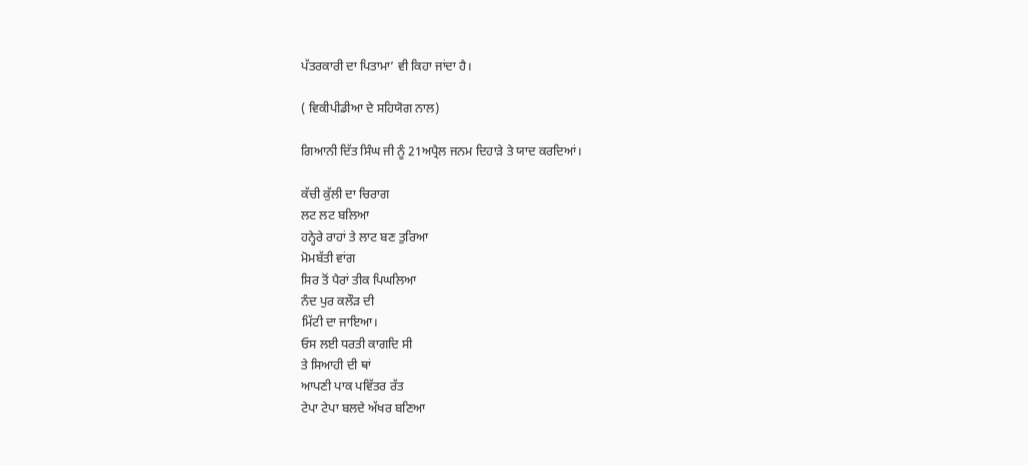ਪੱਤਰਕਾਰੀ ਦਾ ਪਿਤਾਮਾ’ ਵੀ ਕਿਹਾ ਜਾਂਦਾ ਹੈ।

( ਵਿਕੀਪੀਡੀਆ ਦੇ ਸਹਿਯੋਗ ਨਾਲ)

ਗਿਆਨੀ ਦਿੱਤ ਸਿੰਘ ਜੀ ਨੂੰ 21ਅਪ੍ਰੈਲ ਜਨਮ ਦਿਹਾੜੇ ਤੇ ਯਾਦ ਕਰਦਿਆਂ।

ਕੱਚੀ ਕੁੱਲੀ ਦਾ ਚਿਰਾਗ
ਲਟ ਲਟ ਬਲਿਆ
ਹਨ੍ਹੇਰੇ ਰਾਹਾਂ ਤੇ ਲਾਟ ਬਣ ਤੁਰਿਆ
ਮੋਮਬੱਤੀ ਵਾਂਗ
ਸਿਰ ਤੋਂ ਪੈਰਾਂ ਤੀਕ ਪਿਘਲਿਆ
ਨੰਦ ਪੁਰ ਕਲੌੜ ਦੀ
ਮਿੱਟੀ ਦਾ ਜਾਇਆ।
ਓਸ ਲਈ ਧਰਤੀ ਕਾਗਦਿ ਸੀ
ਤੇ ਸਿਆਹੀ ਦੀ ਥਾਂ
ਆਪਣੀ ਪਾਕ ਪਵਿੱਤਰ ਰੱਤ
ਟੇਪਾ ਟੇਪਾ ਬਲਦੇ ਅੱਖਰ ਬਣਿਆ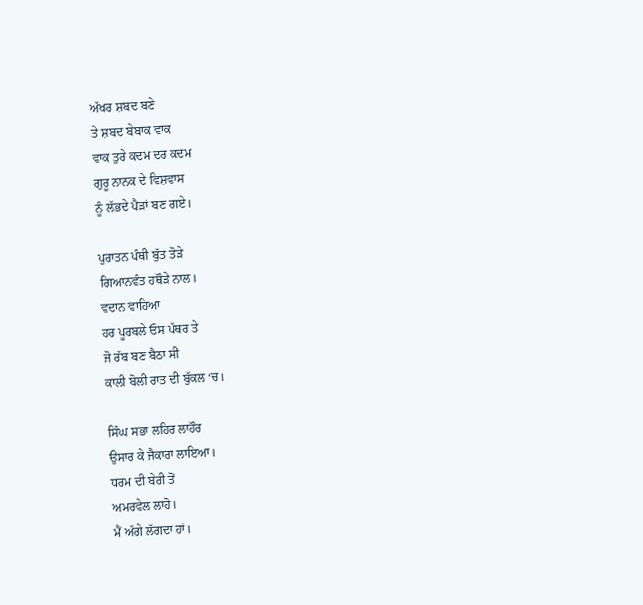ਅੱਖਰ ਸ਼ਬਦ ਬਣੇ
ਤੇ ਸ਼ਬਦ ਬੇਬਾਕ ਵਾਕ
ਵਾਕ ਤੁਰੇ ਕਦਮ ਦਰ ਕਦਮ
ਗੁਰੂ ਨਾਨਕ ਦੇ ਵਿਸ਼ਵਾਸ
ਨੂੰ ਲੱਭਦੇ ਪੈੜਾਂ ਬਣ ਗਏ।

ਪੁਰਾਤਨ ਪੰਥੀ ਬੁੱਤ ਤੋੜੇ
ਗਿਆਨਵੰਤ ਹਥੌੜੇ ਨਾਲ।
ਵਦਾਨ ਵਾਹਿਆ
ਹਰ ਪੂਰਬਲੇ ਓਸ ਪੱਥਰ ਤੇ
ਜੋ ਰੱਬ ਬਣ ਬੈਠਾ ਸੀ
ਕਾਲੀ ਬੋਲੀ ਰਾਤ ਦੀ ਬੁੱਕਲ ‘ਚ।

ਸਿੰਘ ਸਭਾ ਲਹਿਰ ਲਾਹੌਰ
ਉਸਾਰ ਕੇ ਜੈਕਾਰਾ ਲਾਇਆ।
ਧਰਮ ਦੀ ਬੇਰੀ ਤੋਂ
ਅਮਰਵੇਲ ਲਾਹੋ।
ਮੈਂ ਅੱਗੇ ਲੱਗਦਾ ਹਾਂ।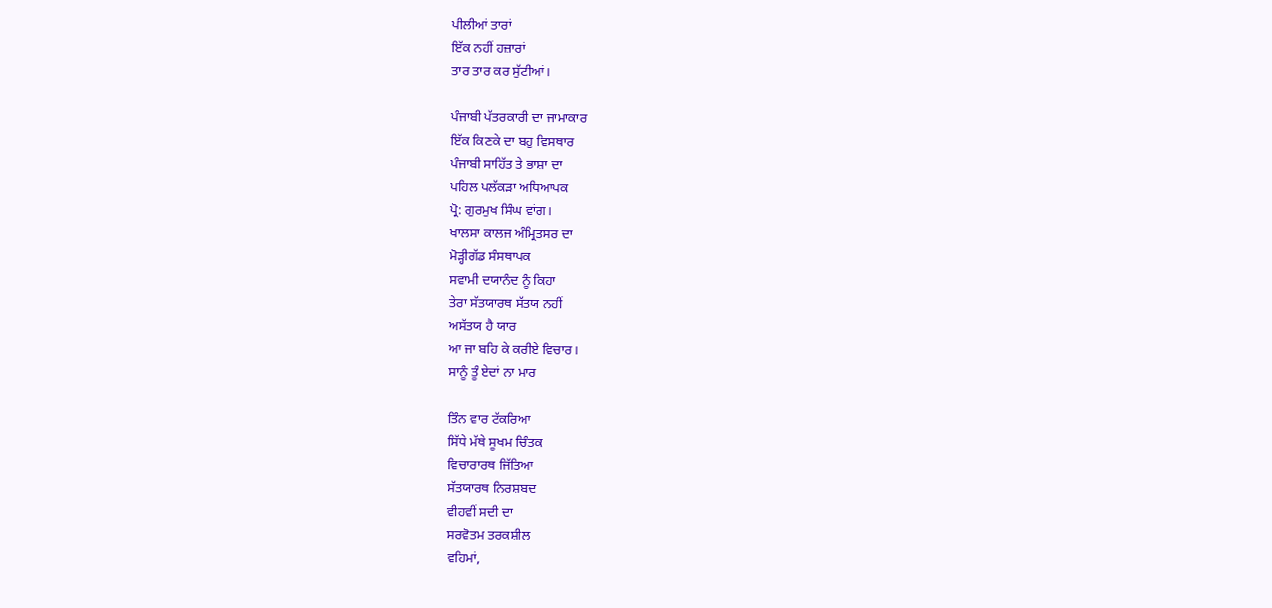ਪੀਲੀਆਂ ਤਾਰਾਂ
ਇੱਕ ਨਹੀਂ ਹਜ਼ਾਰਾਂ
ਤਾਰ ਤਾਰ ਕਰ ਸੁੱਟੀਆਂ।

ਪੰਜਾਬੀ ਪੱਤਰਕਾਰੀ ਦਾ ਜਾਮਾਕਾਰ
ਇੱਕ ਕਿਣਕੇ ਦਾ ਬਹੁ ਵਿਸਥਾਰ
ਪੰਜਾਬੀ ਸਾਹਿੱਤ ਤੇ ਭਾਸ਼ਾ ਦਾ
ਪਹਿਲ ਪਲੱਕੜਾ ਅਧਿਆਪਕ
ਪ੍ਰੋ: ਗੁਰਮੁਖ ਸਿੰਘ ਵਾਂਗ।
ਖਾਲਸਾ ਕਾਲਜ ਅੰਮ੍ਰਿਤਸਰ ਦਾ
ਮੋੜ੍ਹੀਗੱਡ ਸੰਸਥਾਪਕ
ਸਵਾਮੀ ਦਯਾਨੰਦ ਨੂੰ ਕਿਹਾ
ਤੇਰਾ ਸੱਤਯਾਰਥ ਸੱਤਯ ਨਹੀਂ
ਅਸੱਤਯ ਹੈ ਯਾਰ
ਆ ਜਾ ਬਹਿ ਕੇ ਕਰੀਏ ਵਿਚਾਰ।
ਸਾਨੂੰ ਤੂੰ ਏਦਾਂ ਨਾ ਮਾਰ

ਤਿੰਨ ਵਾਰ ਟੱਕਰਿਆ
ਸਿੱਧੇ ਮੱਥੇ ਸੂਖਮ ਚਿੰਤਕ
ਵਿਚਾਰਾਰਥ ਜਿੱਤਿਆ
ਸੱਤਯਾਰਥ ਨਿਰਸ਼ਬਦ
ਵੀਹਵੀਂ ਸਦੀ ਦਾ
ਸਰਵੋਤਮ ਤਰਕਸ਼ੀਲ
ਵਹਿਮਾਂ,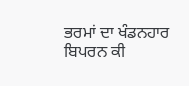ਭਰਮਾਂ ਦਾ ਖੰਡਨਹਾਰ
ਬਿਪਰਨ ਕੀ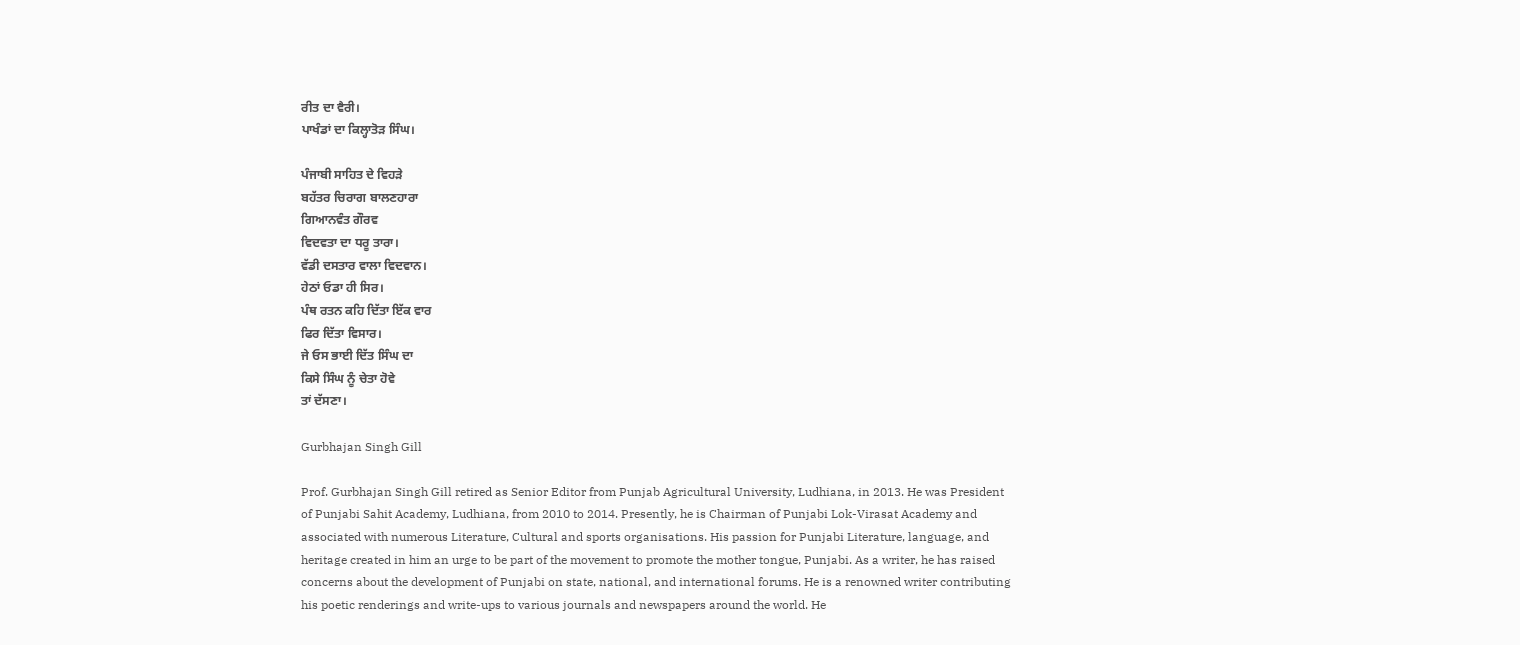ਰੀਤ ਦਾ ਵੈਰੀ।
ਪਾਖੰਡਾਂ ਦਾ ਕਿਲ੍ਹਾਤੋੜ ਸਿੰਘ।

ਪੰਜਾਬੀ ਸਾਹਿਤ ਦੇ ਵਿਹੜੇ
ਬਹੱਤਰ ਚਿਰਾਗ ਬਾਲਣਹਾਰਾ
ਗਿਆਨਵੰਤ ਗੌਰਵ
ਵਿਦਵਤਾ ਦਾ ਧਰੂ ਤਾਰਾ।
ਵੱਡੀ ਦਸਤਾਰ ਵਾਲਾ ਵਿਦਵਾਨ।
ਹੇਠਾਂ ਓਡਾ ਹੀ ਸਿਰ।
ਪੰਥ ਰਤਨ ਕਹਿ ਦਿੱਤਾ ਇੱਕ ਵਾਰ
ਫਿਰ ਦਿੱਤਾ ਵਿਸਾਰ।
ਜੇ ਓਸ ਭਾਈ ਦਿੱਤ ਸਿੰਘ ਦਾ
ਕਿਸੇ ਸਿੰਘ ਨੂੰ ਚੇਤਾ ਹੋਵੇ
ਤਾਂ ਦੱਸਣਾ।

Gurbhajan Singh Gill

Prof. Gurbhajan Singh Gill retired as Senior Editor from Punjab Agricultural University, Ludhiana, in 2013. He was President of Punjabi Sahit Academy, Ludhiana, from 2010 to 2014. Presently, he is Chairman of Punjabi Lok-Virasat Academy and associated with numerous Literature, Cultural and sports organisations. His passion for Punjabi Literature, language, and heritage created in him an urge to be part of the movement to promote the mother tongue, Punjabi. As a writer, he has raised concerns about the development of Punjabi on state, national, and international forums. He is a renowned writer contributing his poetic renderings and write-ups to various journals and newspapers around the world. He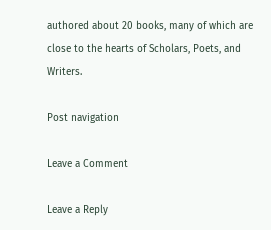authored about 20 books, many of which are close to the hearts of Scholars, Poets, and Writers.

Post navigation

Leave a Comment

Leave a Reply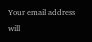Your email address will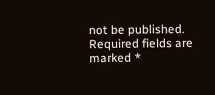not be published. Required fields are marked *